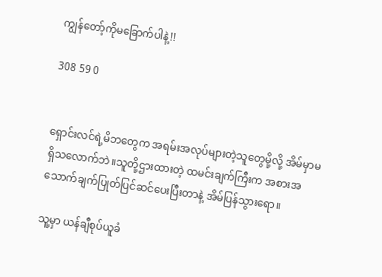ကျွန်တော့်ကိုမခြောက်ပါနဲ့!!

308 59 0


ရှောင်းလင်ရဲ့မိဘတွေက အရမ်းအလုပ်များတဲ့သူတွေမို့လို့ အိမ်မှာမရှိသလောက်ဘဲ။သူတို့ဌားထားတဲ့ ထမင်းချက်ကြီးက အစားအသောက်ချက်ပြုတ်ပြင်ဆင်ပေးပြီးတာနဲ့ အိမ်ပြန်သွားရော။

သူ့မှာ ယန်ချီစုပ်ယူခံ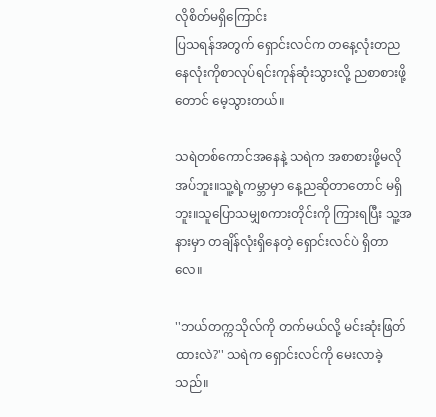လိုစိတ်မရှိကြောင်း
ပြသရန်အတွက် ရှောင်းလင်က တနေ့လုံးတညနေလုံးကိုစာလုပ်ရင်းကုန်ဆုံးသွားလို့ ညစာစားဖို့တောင် မေ့သွားတယ်။

သရဲတစ်ကောင်အနေနဲ့ သရဲက အစာစားဖို့မလိုအပ်ဘူး။သူ့ရဲ့ကမ္ဘာမှာ နေ့ညဆိုတာတောင် မရှိဘူး။သူပြောသမျှစကားတိုင်းကို ကြားရပြီး သူ့အနားမှာ တချိန်လုံးရှိနေတဲ့ ရှောင်းလင်ပဲ ရှိတာလေ။

''ဘယ်တက္ကသိုလ်ကို တက်မယ်လို့ မင်းဆုံးဖြတ်ထားလဲ?'' သရဲက ရှောင်းလင်ကို မေးလာခဲ့သည်။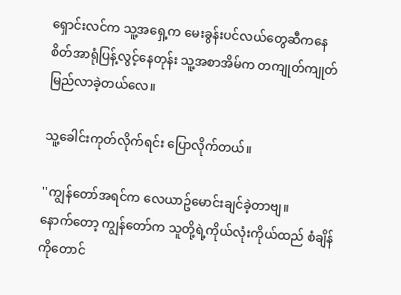ရှောင်းလင်က သူ့အရှေ့က မေးခွန်းပင်လယ်တွေဆီကနေ စိတ်အာရုံပြန့်လွင့်နေတုန်း သူ့အစာအိမ်က တကျုတ်ကျုတ် မြည်လာခဲ့တယ်လေ။

သူ့ခေါင်းကုတ်လိုက်ရင်း ပြောလိုက်တယ်။

''ကျွန်တော်အရင်က လေယာဥ်မောင်းချင်ခဲ့တာဗျ။
နောက်တော့ ကျွန်တော်က သူတို့ရဲ့ကိုယ်လုံးကိုယ်ထည် စံချိန်ကိုတောင်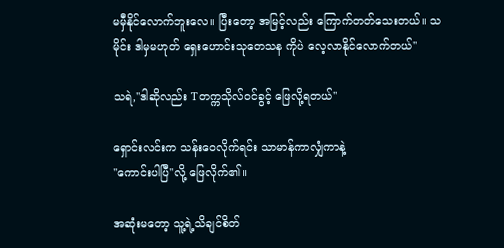မမှီနိုင်လောက်ဘူးလေ။ ပြီးတော့ အမြင့်လည်း ကြောက်တတ်သေးတယ်။ သမိုင်း ဒါမှမဟုတ် ရှေးဟောင်းသုတေသန ကိုပဲ လေ့လာနိုင်လောက်တယ်''

သရဲ,''ဒါဆိုလည်း Tတက္ကသိုလ်ဝင်ခွင့် ဖြေလို့ရတယ်''

ရှောင်းလင်းက သန်းဝေလိုက်ရင်း သာမာန်ကာလျှံကာနဲ့
''ကောင်းပါပြီ''လို့ ဖြေလိုက်၏။

အဆုံးမတော့ သူ့ရဲ့သိချင်စိတ်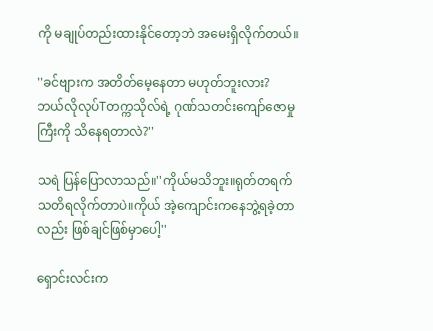ကို မချုပ်တည်းထားနိုင်တော့ဘဲ အမေးရှိလိုက်တယ်။

''ခင်ဗျားက အတိတ်မေ့နေတာ မဟုတ်ဘူးလား?
ဘယ်လိုလုပ်Tတက္ကသိုလ်ရဲ့ ဂုဏ်သတင်းကျော်ဇောမှုကြီးကို သိနေရတာလဲ?''

သရဲ ပြန်ပြောလာသည်။''ကိုယ်မသိဘူး။ရုတ်တရက်သတိရလိုက်တာပဲ။ကိုယ် အဲ့ကျောင်းကနေဘွဲ့ရခဲ့တာလည်း ဖြစ်ချင်ဖြစ်မှာပေါ့''

ရှောင်းလင်းက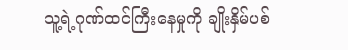သူ့ရဲ့ဂုဏ်ထင်ကြီးနေမှုကို ချိုးနှိမ်ပစ်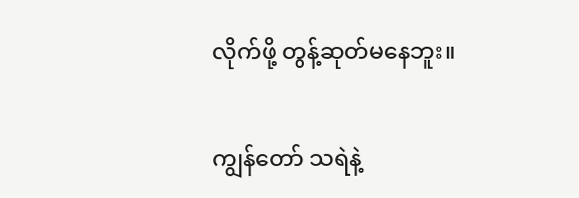လိုက်ဖို့ တွန့်ဆုတ်မနေဘူး။

ကျွန်တော် သရဲနဲ့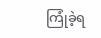ကြုံခဲ့ရ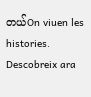တယ်On viuen les histories. Descobreix ara